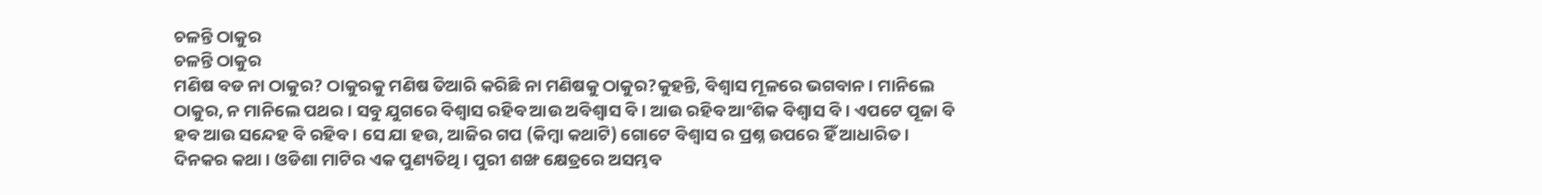ଚଳନ୍ତି ଠାକୁର
ଚଳନ୍ତି ଠାକୁର
ମଣିଷ ବଡ ନା ଠାକୁର? ଠାକୁରକୁ ମଣିଷ ତିଆରି କରିଛି ନା ମଣିଷକୁ ଠାକୁର?କୁହନ୍ତି, ବିଶ୍ଵାସ ମୂଳରେ ଭଗବାନ । ମାନିଲେ ଠାକୁର, ନ ମାନିଲେ ପଥର । ସବୁ ଯୁଗରେ ବିଶ୍ଵାସ ରହିବ ଆଉ ଅବିଶ୍ଵାସ ବି। ଆଉ ରହିବ ଆଂଶିକ ବିଶ୍ଵାସ ବି । ଏପଟେ ପୂଜା ବି ହବ ଆଉ ସନ୍ଦେହ ବି ରହିବ। ସେ ଯା ହଉ, ଆଜିର ଗପ (କିମ୍ବା କଥାଟି) ଗୋଟେ ବିଶ୍ଵାସ ର ପ୍ରଶ୍ନ ଉପରେ ହିଁ ଆଧାରିତ ।
ଦିନକର କଥା । ଓଡିଶା ମାଟିର ଏକ ପୁଣ୍ୟତିଥି । ପୁରୀ ଶଙ୍ଖ କ୍ଷେତ୍ରରେ ଅସମ୍ଭବ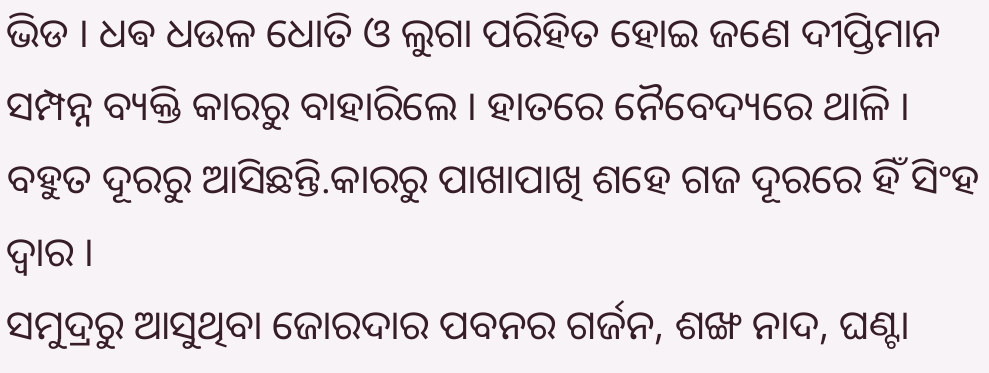ଭିଡ । ଧଵ ଧଉଳ ଧୋତି ଓ ଲୁଗା ପରିହିତ ହୋଇ ଜଣେ ଦୀପ୍ତିମାନ ସମ୍ପନ୍ନ ବ୍ୟକ୍ତି କାରରୁ ବାହାରିଲେ । ହାତରେ ନୈବେଦ୍ୟରେ ଥାଳି । ବହୁତ ଦୂରରୁ ଆସିଛନ୍ତି.କାରରୁ ପାଖାପାଖି ଶହେ ଗଜ ଦୂରରେ ହିଁ ସିଂହ ଦ୍ଵାର ।
ସମୁଦ୍ରରୁ ଆସୁଥିବା ଜୋରଦାର ପବନର ଗର୍ଜନ, ଶଙ୍ଖ ନାଦ, ଘଣ୍ଟା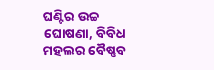ଘଣ୍ଟିର ଉଚ୍ଚ ଘୋଷଣା, ବିବିଧ ମହଲର ବୈଷ୍ଣବ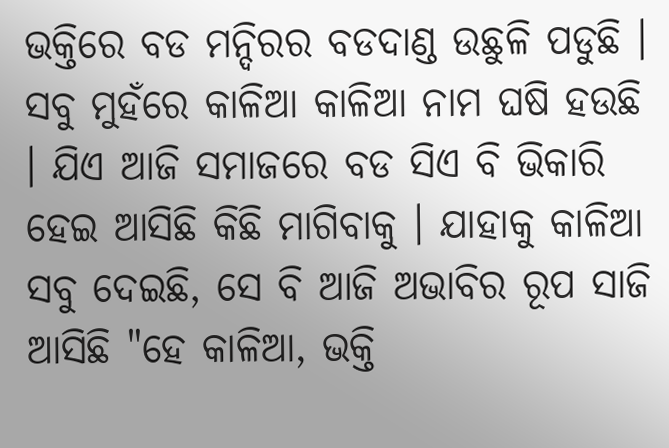ଭକ୍ତିରେ ବଡ ମନ୍ଦିରର ବଡଦାଣ୍ଡ ଉଛୁଳି ପଡୁଛି । ସବୁ ମୁହଁରେ କାଳିଆ କାଳିଆ ନାମ ଘଷି ହଉଛି । ଯିଏ ଆଜି ସମାଜରେ ବଡ ସିଏ ବି ଭିକାରି ହେଇ ଆସିଛି କିଛି ମାଗିବାକୁ । ଯାହାକୁ କାଳିଆ ସବୁ ଦେଇଛି, ସେ ବି ଆଜି ଅଭାବିର ରୂପ ସାଜି ଆସିଛି "ହେ କାଳିଆ, ଭକ୍ତି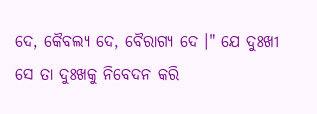ଦେ, କୈବଲ୍ୟ ଦେ, ବୈରାଗ୍ୟ ଦେ ।" ଯେ ଦୁଃଖୀ ସେ ତା ଦୁଃଖକୁ ନିବେଦନ କରି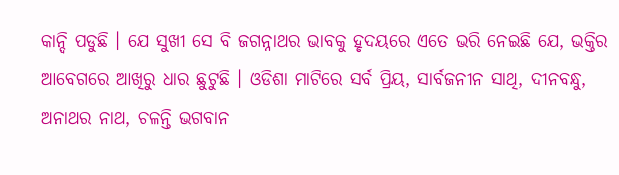କାନ୍ଦି ପଡୁଛି । ଯେ ସୁଖୀ ସେ ବି ଜଗନ୍ନାଥର ଭାବକୁ ହୃଦୟରେ ଏତେ ଭରି ନେଇଛି ଯେ, ଭକ୍ତିର ଆବେଗରେ ଆଖିରୁ ଧାର ଛୁଟୁଛି । ଓଡିଶା ମାଟିରେ ସର୍ବ ପ୍ରିୟ, ସାର୍ବଜନୀନ ସାଥି, ଦୀନବନ୍ଧୁ, ଅନାଥର ନାଥ, ଚଳନ୍ତି ଭଗବାନ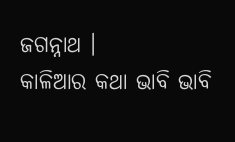ଜଗନ୍ନାଥ ।
କାଳିଆର କଥା ଭାବି ଭାବି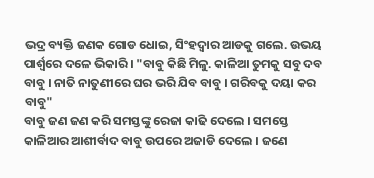ଭଦ୍ର ବ୍ୟକ୍ତି ଜଣକ ଗୋଡ ଧୋଇ, ସିଂହଦ୍ଵାର ଆଡକୁ ଗଲେ. ଉଭୟ ପାର୍ଶ୍ଵରେ ଦଳେ ଭିକାରି । "ବାବୁ କିଛି ମିଳୁ. କାଳିଆ ତୁମକୁ ସବୁ ଦବ ବାବୁ । ନାତି ନାତୁଣୀରେ ଘର ଭରି ଯିବ ବାବୁ । ଗରିବକୁ ଦୟା କର ବାବୁ"
ବାବୁ ଜଣ ଜଣ କରି ସମସ୍ତଙ୍କୁ ରେଜା କାଢି ଦେଲେ । ସମସ୍ତେ କାଳିଆର ଆଶୀର୍ବାଦ ବାବୁ ଉପରେ ଅଜାଡି ଦେଲେ । ଜଣେ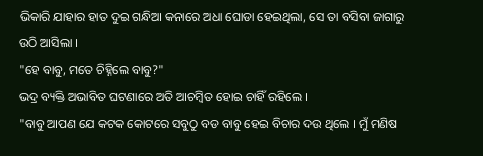ଭିକାରି ଯାହାର ହାତ ଦୁଇ ଗନ୍ଧିଆ କନାରେ ଅଧା ଘୋଡା ହେଇଥିଲା, ସେ ତା ବସିବା ଜାଗାରୁ ଉଠି ଆସିଲା ।
"ହେ ବାବୁ, ମତେ ଚିହ୍ନିଲେ ବାବୁ?"
ଭଦ୍ର ବ୍ୟକ୍ତି ଅଭାବିତ ଘଟଣାରେ ଅତି ଆଚମ୍ବିତ ହୋଇ ଚାହିଁ ରହିଲେ ।
"ବାବୁ ଆପଣ ଯେ କଟକ କୋଟରେ ସବୁଠୁ ବଡ ବାବୁ ହେଇ ବିଚାର ଦଉ ଥିଲେ । ମୁଁ ମଣିଷ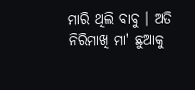ମାରି ଥିଲି ବାବୁ । ଅତି ନିରିମାଖି ମା' ଛୁଆକୁ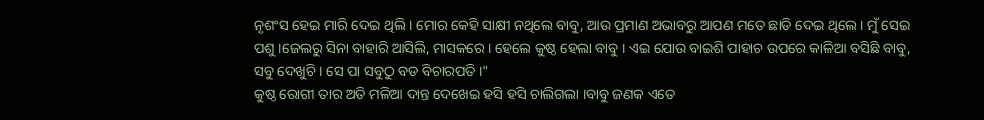ନୃଶଂସ ହେଇ ମାରି ଦେଇ ଥିଲି । ମୋର କେହି ସାକ୍ଷୀ ନଥିଲେ ବାବୁ, ଆଉ ପ୍ରମାଣ ଅଭାବରୁ ଆପଣ ମତେ ଛାଡି ଦେଇ ଥିଲେ । ମୁଁ ସେଇ ପଶୁ ।ଜେଲରୁ ସିନା ବାହାରି ଆସିଲି, ମାସକରେ । ହେଲେ କୁଷ୍ଠ ହେଲା ବାବୁ । ଏଇ ଯୋଉ ବାଇଶି ପାହାଚ ଉପରେ କାଳିଆ ବସିଛି ବାବୁ, ସବୁ ଦେଖୁଚି । ସେ ପା ସବୁଠୁ ବଡ ବିଚାରପତି ।"
କୁଷ୍ଠ ରୋଗୀ ତାର ଅତି ମଳିଆ ଦାନ୍ତ ଦେଖେଇ ହସି ହସି ଚାଲିଗଲା ।ବାବୁ ଜଣକ ଏତେ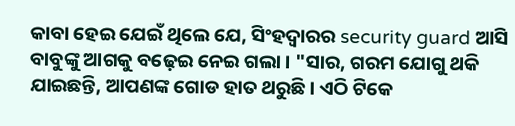କାବା ହେଇ ଯେଇଁ ଥିଲେ ଯେ, ସିଂହଦ୍ଵାରର security guard ଆସି ବାବୁଙ୍କୁ ଆଗକୁ ବଢ଼େଇ ନେଇ ଗଲା । "ସାର, ଗରମ ଯୋଗୁ ଥକି ଯାଇଛନ୍ତି, ଆପଣଙ୍କ ଗୋଡ ହାତ ଥରୁଛି । ଏଠି ଟିକେ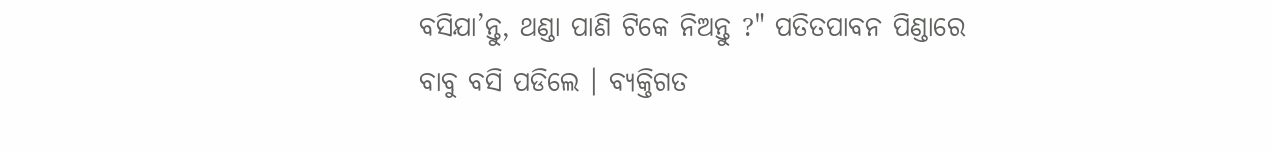ବସିଯା’ନ୍ତୁ, ଥଣ୍ଡା ପାଣି ଟିକେ ନିଅନ୍ତୁ ?" ପତିତପାବନ ପିଣ୍ଡାରେ ବାବୁ ବସି ପଡିଲେ । ବ୍ୟକ୍ତିଗତ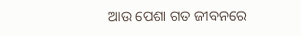ଆଉ ପେଶା ଗତ ଜୀବନରେ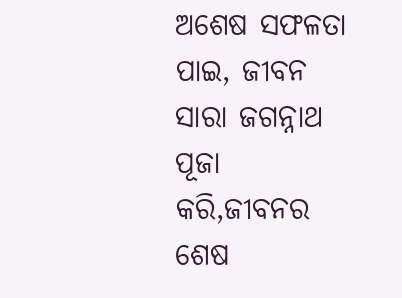ଅଶେଷ ସଫଳତା ପାଇ, ଜୀବନ ସାରା ଜଗନ୍ନାଥ ପୂଜା କରି,ଜୀବନର ଶେଷ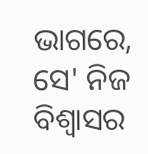ଭାଗରେ, ସେ' ନିଜ ବିଶ୍ଵାସର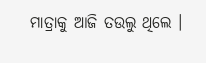ମାତ୍ରାକୁ ଆଜି ତଉଲୁ ଥିଲେ ।